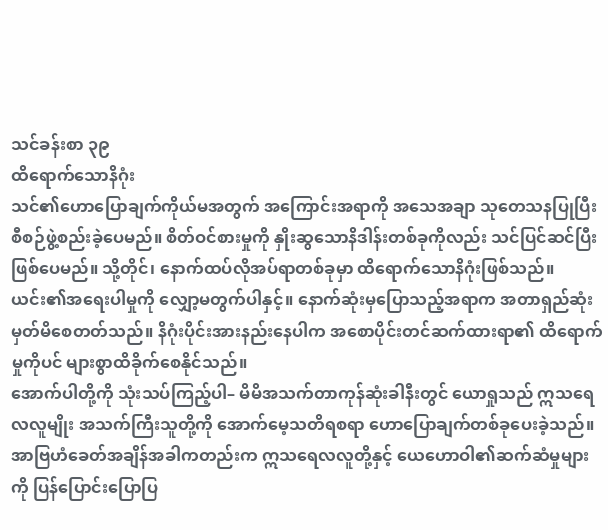သင်ခန်းစာ ၃၉
ထိရောက်သောနိဂုံး
သင်၏ဟောပြောချက်ကိုယ်မအတွက် အကြောင်းအရာကို အသေအချာ သုတေသနပြုပြီး စီစဉ်ဖွဲ့စည်းခဲ့ပေမည်။ စိတ်ဝင်စားမှုကို နှိုးဆွသောနိဒါန်းတစ်ခုကိုလည်း သင်ပြင်ဆင်ပြီးဖြစ်ပေမည်။ သို့တိုင်၊ နောက်ထပ်လိုအပ်ရာတစ်ခုမှာ ထိရောက်သောနိဂုံးဖြစ်သည်။ ယင်း၏အရေးပါမှုကို လျှော့မတွက်ပါနှင့်။ နောက်ဆုံးမှပြောသည့်အရာက အတာရှည်ဆုံးမှတ်မိစေတတ်သည်။ နိဂုံးပိုင်းအားနည်းနေပါက အစောပိုင်းတင်ဆက်ထားရာ၏ ထိရောက်မှုကိုပင် များစွာထိခိုက်စေနိုင်သည်။
အောက်ပါတို့ကို သုံးသပ်ကြည့်ပါ– မိမိအသက်တာကုန်ဆုံးခါနီးတွင် ယောရှုသည် ဣသရေလလူမျိုး အသက်ကြီးသူတို့ကို အောက်မေ့သတိရစရာ ဟောပြောချက်တစ်ခုပေးခဲ့သည်။ အာဗြဟံခေတ်အချိန်အခါကတည်းက ဣသရေလလူတို့နှင့် ယေဟောဝါ၏ဆက်ဆံမှုများကို ပြန်ပြောင်းပြောပြ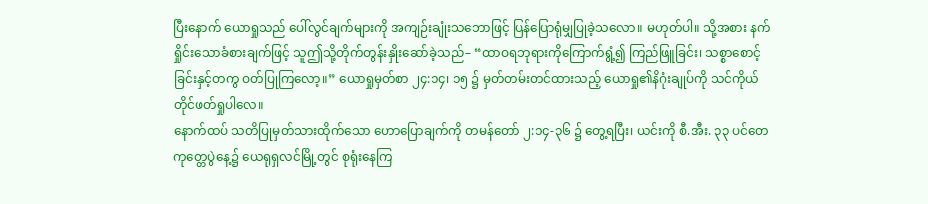ပြီးနောက် ယောရှုသည် ပေါ်လွင်ချက်များကို အကျဉ်းချုံးသဘောဖြင့် ပြန်ပြောရုံမျှပြုခဲ့သလော။ မဟုတ်ပါ။ သို့အစား နက်ရှိုင်းသောခံစားချက်ဖြင့် သူဤသို့တိုက်တွန်းနှိုးဆော်ခဲ့သည်– “ထာဝရဘုရားကိုကြောက်ရွံ့၍ ကြည်ဖြူခြင်း၊ သစ္စာစောင့်ခြင်းနှင့်တကွ ဝတ်ပြုကြလော့။” ယောရှုမှတ်စာ ၂၄:၁၄၊ ၁၅ ၌ မှတ်တမ်းတင်ထားသည့် ယောရှု၏နိဂုံးချုပ်ကို သင်ကိုယ်တိုင်ဖတ်ရှုပါလေ။
နောက်ထပ် သတိပြုမှတ်သားထိုက်သော ဟောပြောချက်ကို တမန်တော် ၂:၁၄-၃၆ ၌ တွေ့ရပြီး၊ ယင်းကို စီ.အီး. ၃၃ ပင်တေကုတ္တေပွဲနေ့၌ ယေရုရှလင်မြို့တွင် စုရုံးနေကြ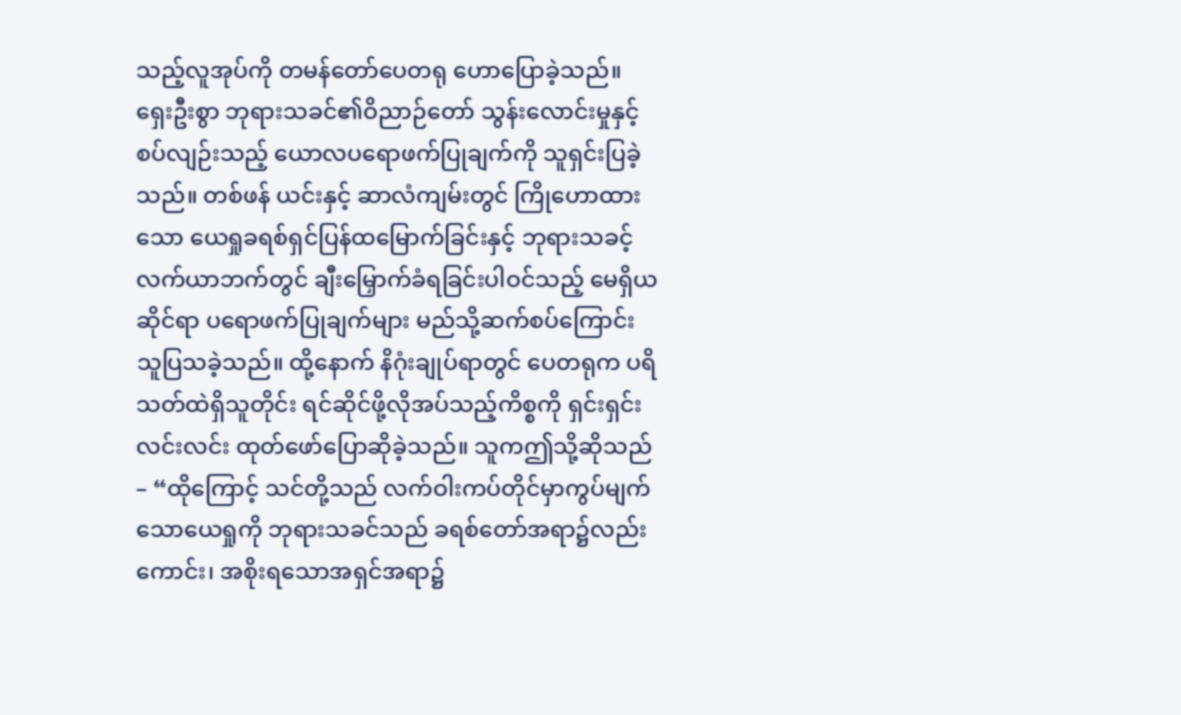သည့်လူအုပ်ကို တမန်တော်ပေတရု ဟောပြောခဲ့သည်။ ရှေးဦးစွာ ဘုရားသခင်၏ဝိညာဉ်တော် သွန်းလောင်းမှုနှင့်စပ်လျဉ်းသည့် ယောလပရောဖက်ပြုချက်ကို သူရှင်းပြခဲ့သည်။ တစ်ဖန် ယင်းနှင့် ဆာလံကျမ်းတွင် ကြိုဟောထားသော ယေရှုခရစ်ရှင်ပြန်ထမြောက်ခြင်းနှင့် ဘုရားသခင့်လက်ယာဘက်တွင် ချီးမြှောက်ခံရခြင်းပါဝင်သည့် မေရှိယဆိုင်ရာ ပရောဖက်ပြုချက်များ မည်သို့ဆက်စပ်ကြောင်း သူပြသခဲ့သည်။ ထို့နောက် နိဂုံးချုပ်ရာတွင် ပေတရုက ပရိသတ်ထဲရှိသူတိုင်း ရင်ဆိုင်ဖို့လိုအပ်သည့်ကိစ္စကို ရှင်းရှင်းလင်းလင်း ထုတ်ဖော်ပြောဆိုခဲ့သည်။ သူကဤသို့ဆိုသည်– “ထိုကြောင့် သင်တို့သည် လက်ဝါးကပ်တိုင်မှာကွပ်မျက်သောယေရှုကို ဘုရားသခင်သည် ခရစ်တော်အရာ၌လည်းကောင်း၊ အစိုးရသောအရှင်အရာ၌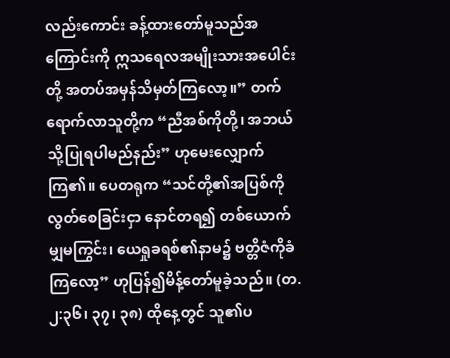လည်းကောင်း ခန့်ထားတော်မူသည်အကြောင်းကို ဣသရေလအမျိုးသားအပေါင်းတို့ အတပ်အမှန်သိမှတ်ကြလော့။” တက်ရောက်လာသူတို့က “ညီအစ်ကိုတို့၊ အဘယ်သို့ပြုရပါမည်နည်း” ဟုမေးလျှောက်ကြ၏။ ပေတရုက “သင်တို့၏အပြစ်ကိုလွတ်စေခြင်းငှာ နောင်တရ၍ တစ်ယောက်မျှမကြွင်း၊ ယေရှုခရစ်၏နာမ၌ ဗတ္တိဇံကိုခံကြလော့” ဟုပြန်၍မိန့်တော်မူခဲ့သည်။ (တ. ၂:၃၆၊ ၃၇၊ ၃၈) ထိုနေ့တွင် သူ၏ပ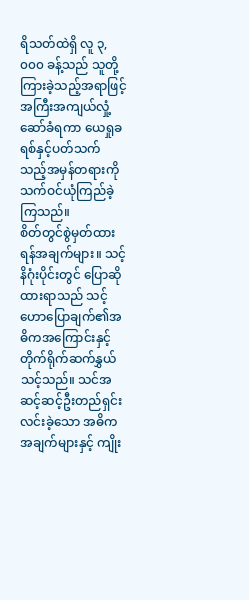ရိသတ်ထဲရှိ လူ ၃,၀၀၀ ခန့်သည် သူတို့ကြားခဲ့သည့်အရာဖြင့် အကြီးအကျယ်လှုံ့ဆော်ခံရကာ ယေရှုခရစ်နှင့်ပတ်သက်သည့်အမှန်တရားကို သက်ဝင်ယုံကြည်ခဲ့ကြသည်။
စိတ်တွင်စွဲမှတ်ထားရန်အချက်များ။ သင့်နိဂုံးပိုင်းတွင် ပြောဆိုထားရာသည် သင့်ဟောပြောချက်၏အဓိကအကြောင်းနှင့် တိုက်ရိုက်ဆက်နွှယ်သင့်သည်။ သင်အဆင့်ဆင့်ဦးတည်ရှင်းလင်းခဲ့သော အဓိကအချက်များနှင့် ကျိုး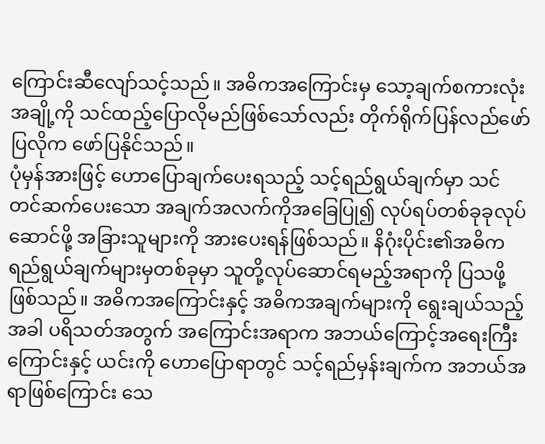ကြောင်းဆီလျော်သင့်သည်။ အဓိကအကြောင်းမှ သော့ချက်စကားလုံးအချို့ကို သင်ထည့်ပြောလိုမည်ဖြစ်သော်လည်း တိုက်ရိုက်ပြန်လည်ဖော်ပြလိုက ဖော်ပြနိုင်သည်။
ပုံမှန်အားဖြင့် ဟောပြောချက်ပေးရသည့် သင့်ရည်ရွယ်ချက်မှာ သင်တင်ဆက်ပေးသော အချက်အလက်ကိုအခြေပြု၍ လုပ်ရပ်တစ်ခုခုလုပ်ဆောင်ဖို့ အခြားသူများကို အားပေးရန်ဖြစ်သည်။ နိဂုံးပိုင်း၏အဓိက ရည်ရွယ်ချက်များမှတစ်ခုမှာ သူတို့လုပ်ဆောင်ရမည့်အရာကို ပြသဖို့ဖြစ်သည်။ အဓိကအကြောင်းနှင့် အဓိကအချက်များကို ရွေးချယ်သည့်အခါ ပရိသတ်အတွက် အကြောင်းအရာက အဘယ်ကြောင့်အရေးကြီးကြောင်းနှင့် ယင်းကို ဟောပြောရာတွင် သင့်ရည်မှန်းချက်က အဘယ်အရာဖြစ်ကြောင်း သေ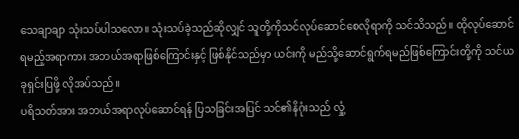သေချာချာ သုံးသပ်ပါသလော။ သုံးသပ်ခဲ့သည်ဆိုလျှင် သူတို့ကိုသင်လုပ်ဆောင်စေလိုရာကို သင်သိသည်။ ထိုလုပ်ဆောင်ရမည့်အရာကား အဘယ်အရာဖြစ်ကြောင်းနှင့် ဖြစ်နိုင်သည်မှာ ယင်းကို မည်သို့ဆောင်ရွက်ရမည်ဖြစ်ကြောင်းတို့ကို သင်ယခုရှင်းပြဖို့ လိုအပ်သည်။
ပရိသတ်အား အဘယ်အရာလုပ်ဆောင်ရန် ပြသခြင်းအပြင် သင်၏နိဂုံးသည် လှုံ့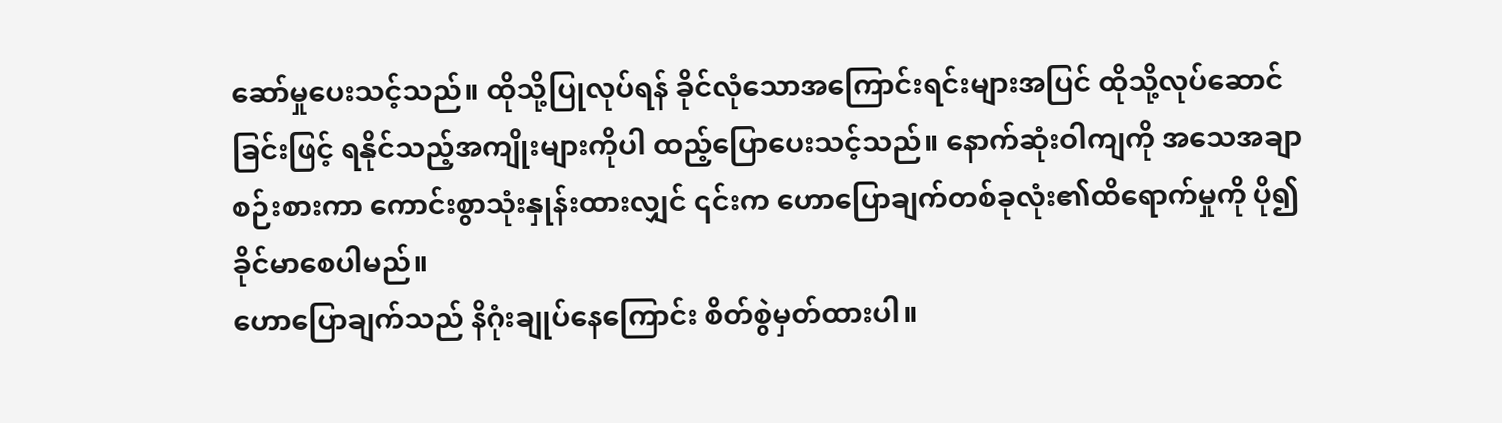ဆော်မှုပေးသင့်သည်။ ထိုသို့ပြုလုပ်ရန် ခိုင်လုံသောအကြောင်းရင်းများအပြင် ထိုသို့လုပ်ဆောင်ခြင်းဖြင့် ရနိုင်သည့်အကျိုးများကိုပါ ထည့်ပြောပေးသင့်သည်။ နောက်ဆုံးဝါကျကို အသေအချာစဉ်းစားကာ ကောင်းစွာသုံးနှုန်းထားလျှင် ၎င်းက ဟောပြောချက်တစ်ခုလုံး၏ထိရောက်မှုကို ပို၍ခိုင်မာစေပါမည်။
ဟောပြောချက်သည် နိဂုံးချုပ်နေကြောင်း စိတ်စွဲမှတ်ထားပါ။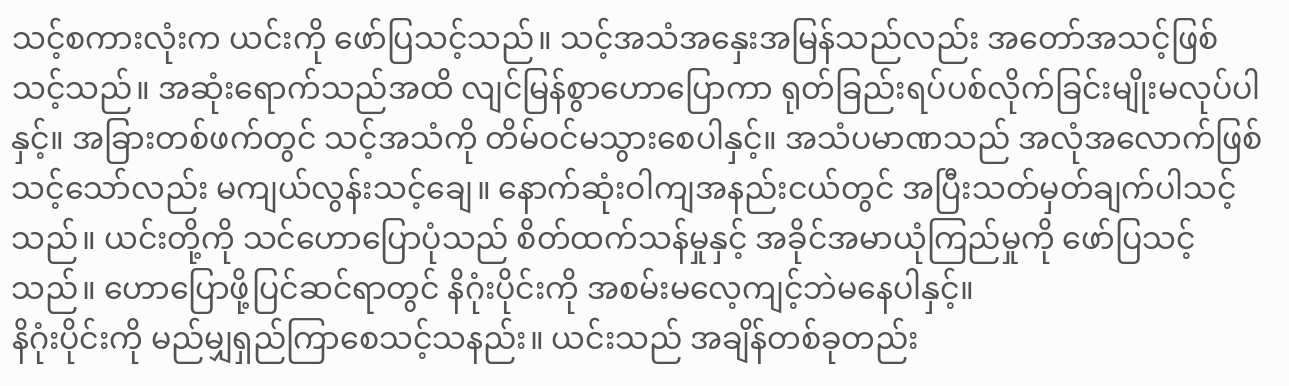သင့်စကားလုံးက ယင်းကို ဖော်ပြသင့်သည်။ သင့်အသံအနှေးအမြန်သည်လည်း အတော်အသင့်ဖြစ်သင့်သည်။ အဆုံးရောက်သည်အထိ လျင်မြန်စွာဟောပြောကာ ရုတ်ခြည်းရပ်ပစ်လိုက်ခြင်းမျိုးမလုပ်ပါနှင့်။ အခြားတစ်ဖက်တွင် သင့်အသံကို တိမ်ဝင်မသွားစေပါနှင့်။ အသံပမာဏသည် အလုံအလောက်ဖြစ်သင့်သော်လည်း မကျယ်လွန်းသင့်ချေ။ နောက်ဆုံးဝါကျအနည်းငယ်တွင် အပြီးသတ်မှတ်ချက်ပါသင့်သည်။ ယင်းတို့ကို သင်ဟောပြောပုံသည် စိတ်ထက်သန်မှုနှင့် အခိုင်အမာယုံကြည်မှုကို ဖော်ပြသင့်သည်။ ဟောပြောဖို့ပြင်ဆင်ရာတွင် နိဂုံးပိုင်းကို အစမ်းမလေ့ကျင့်ဘဲမနေပါနှင့်။
နိဂုံးပိုင်းကို မည်မျှရှည်ကြာစေသင့်သနည်း။ ယင်းသည် အချိန်တစ်ခုတည်း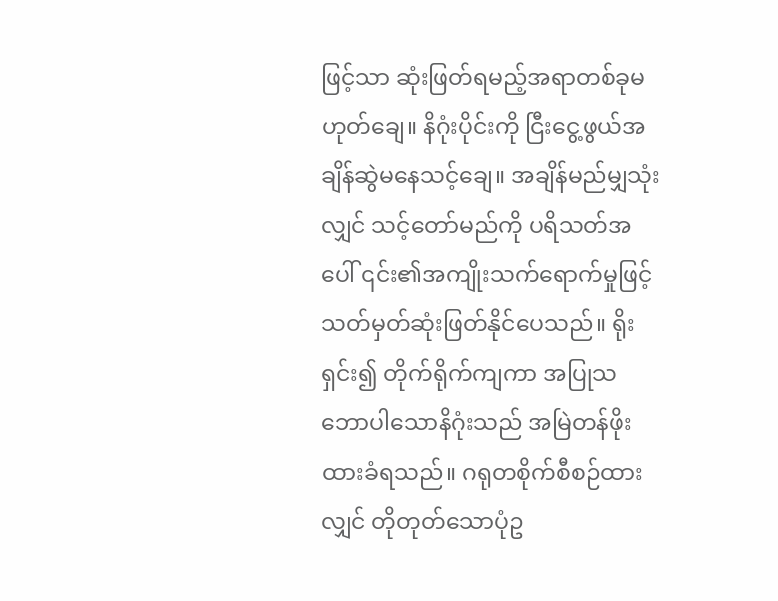ဖြင့်သာ ဆုံးဖြတ်ရမည့်အရာတစ်ခုမဟုတ်ချေ။ နိဂုံးပိုင်းကို ငြီးငွေ့ဖွယ်အချိန်ဆွဲမနေသင့်ချေ။ အချိန်မည်မျှသုံးလျှင် သင့်တော်မည်ကို ပရိသတ်အပေါ် ၎င်း၏အကျိုးသက်ရောက်မှုဖြင့် သတ်မှတ်ဆုံးဖြတ်နိုင်ပေသည်။ ရိုးရှင်း၍ တိုက်ရိုက်ကျကာ အပြုသဘောပါသောနိဂုံးသည် အမြဲတန်ဖိုးထားခံရသည်။ ဂရုတစိုက်စီစဉ်ထားလျှင် တိုတုတ်သောပုံဥ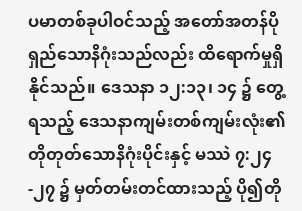ပမာတစ်ခုပါဝင်သည့် အတော်အတန်ပိုရှည်သောနိဂုံးသည်လည်း ထိရောက်မှုရှိနိုင်သည်။ ဒေသနာ ၁၂:၁၃၊ ၁၄ ၌ တွေ့ရသည့် ဒေသနာကျမ်းတစ်ကျမ်းလုံး၏ တိုတုတ်သောနိဂုံးပိုင်းနှင့် မဿဲ ၇:၂၄-၂၇ ၌ မှတ်တမ်းတင်ထားသည့် ပို၍တို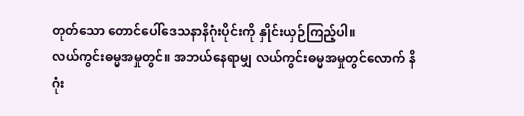တုတ်သော တောင်ပေါ်ဒေသနာနိဂုံးပိုင်းကို နှိုင်းယှဉ်ကြည့်ပါ။
လယ်ကွင်းဓမ္မအမှုတွင်။ အဘယ်နေရာမျှ လယ်ကွင်းဓမ္မအမှုတွင်လောက် နိဂုံး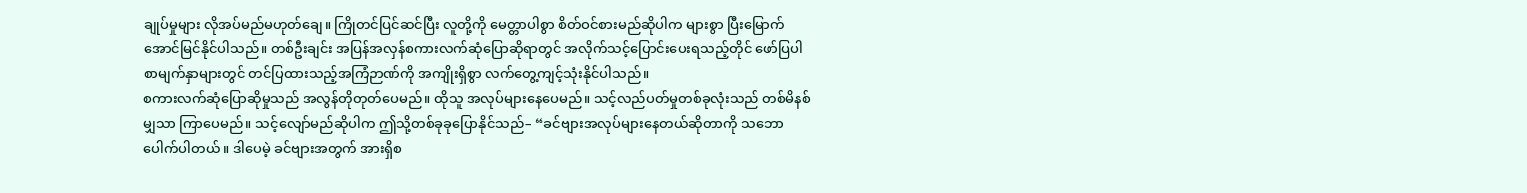ချုပ်မှုများ လိုအပ်မည်မဟုတ်ချေ။ ကြိုတင်ပြင်ဆင်ပြီး လူတို့ကို မေတ္တာပါစွာ စိတ်ဝင်စားမည်ဆိုပါက များစွာ ပြီးမြောက်အောင်မြင်နိုင်ပါသည်။ တစ်ဦးချင်း အပြန်အလှန်စကားလက်ဆုံပြောဆိုရာတွင် အလိုက်သင့်ပြောင်းပေးရသည့်တိုင် ဖော်ပြပါစာမျက်နှာများတွင် တင်ပြထားသည့်အကြံဉာဏ်ကို အကျိုးရှိစွာ လက်တွေ့ကျင့်သုံးနိုင်ပါသည်။
စကားလက်ဆုံပြောဆိုမှုသည် အလွန်တိုတုတ်ပေမည်။ ထိုသူ အလုပ်များနေပေမည်။ သင့်လည်ပတ်မှုတစ်ခုလုံးသည် တစ်မိနစ်မျှသာ ကြာပေမည်။ သင့်လျော်မည်ဆိုပါက ဤသို့တစ်ခုခုပြောနိုင်သည်– “ခင်ဗျားအလုပ်များနေတယ်ဆိုတာကို သဘောပေါက်ပါတယ်။ ဒါပေမဲ့ ခင်ဗျားအတွက် အားရှိစ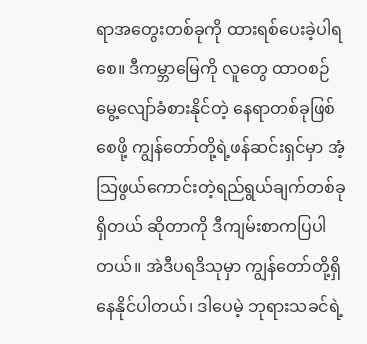ရာအတွေးတစ်ခုကို ထားရစ်ပေးခဲ့ပါရစေ။ ဒီကမ္ဘာမြေကို လူတွေ ထာဝစဉ်မွေ့လျော်ခံစားနိုင်တဲ့ နေရာတစ်ခုဖြစ်စေဖို့ ကျွန်တော်တို့ရဲ့ဖန်ဆင်းရှင်မှာ အံ့သြဖွယ်ကောင်းတဲ့ရည်ရွယ်ချက်တစ်ခုရှိတယ် ဆိုတာကို ဒီကျမ်းစာကပြပါတယ်။ အဲဒီပရဒိသုမှာ ကျွန်တော်တို့ရှိနေနိုင်ပါတယ်၊ ဒါပေမဲ့ ဘုရားသခင်ရဲ့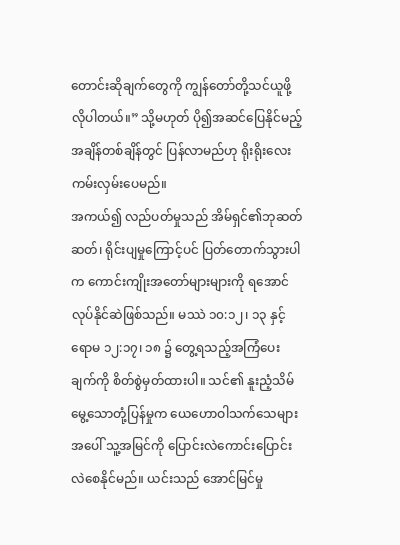တောင်းဆိုချက်တွေကို ကျွန်တော်တို့သင်ယူဖို့လိုပါတယ်။” သို့မဟုတ် ပို၍အဆင်ပြေနိုင်မည့်အချိန်တစ်ချိန်တွင် ပြန်လာမည်ဟု ရိုးရိုးလေးကမ်းလှမ်းပေမည်။
အကယ်၍ လည်ပတ်မှုသည် အိမ်ရှင်၏ဘုဆတ်ဆတ်၊ ရိုင်းပျမှုကြောင့်ပင် ပြတ်တောက်သွားပါက ကောင်းကျိုးအတော်များများကို ရအောင်လုပ်နိုင်ဆဲဖြစ်သည်။ မဿဲ ၁၀:၁၂၊ ၁၃ နှင့် ရောမ ၁၂:၁၇၊ ၁၈ ၌ တွေ့ရသည့်အကြံပေးချက်ကို စိတ်စွဲမှတ်ထားပါ။ သင်၏ နူးညံ့သိမ်မွေ့သောတုံ့ပြန်မှုက ယေဟောဝါသက်သေများအပေါ် သူ့အမြင်ကို ပြောင်းလဲကောင်းပြောင်းလဲစေနိုင်မည်။ ယင်းသည် အောင်မြင်မှု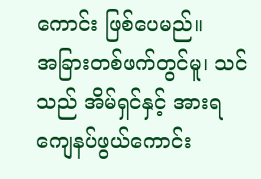ကောင်း ဖြစ်ပေမည်။
အခြားတစ်ဖက်တွင်မူ၊ သင်သည် အိမ်ရှင်နှင့် အားရကျေနပ်ဖွယ်ကောင်း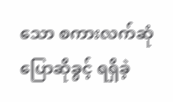သော စကားလက်ဆုံပြောဆိုခွင့် ရရှိခဲ့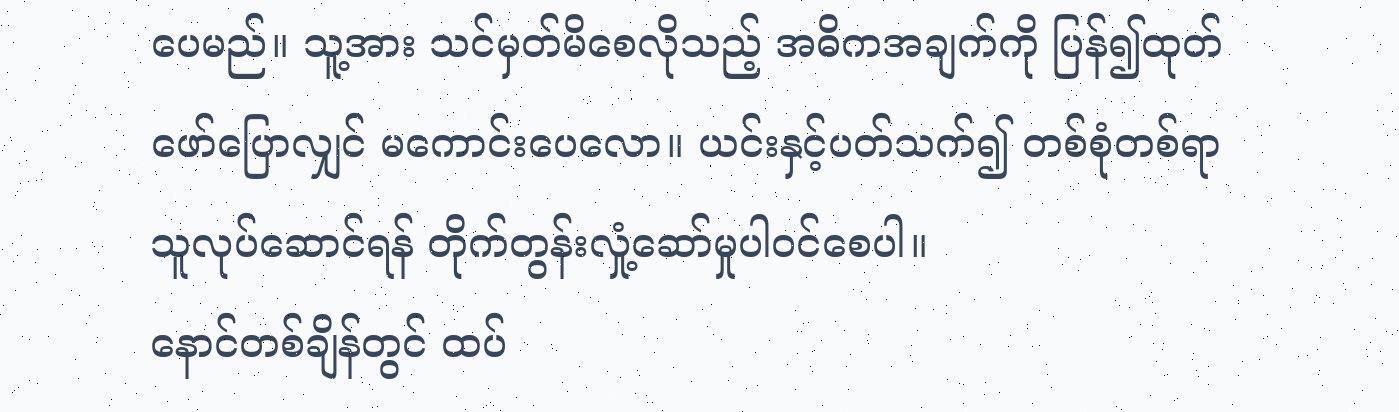ပေမည်။ သူ့အား သင်မှတ်မိစေလိုသည့် အဓိကအချက်ကို ပြန်၍ထုတ်ဖော်ပြောလျှင် မကောင်းပေလော။ ယင်းနှင့်ပတ်သက်၍ တစ်စုံတစ်ရာ သူလုပ်ဆောင်ရန် တိုက်တွန်းလှုံ့ဆော်မှုပါဝင်စေပါ။
နောင်တစ်ချိန်တွင် ထပ်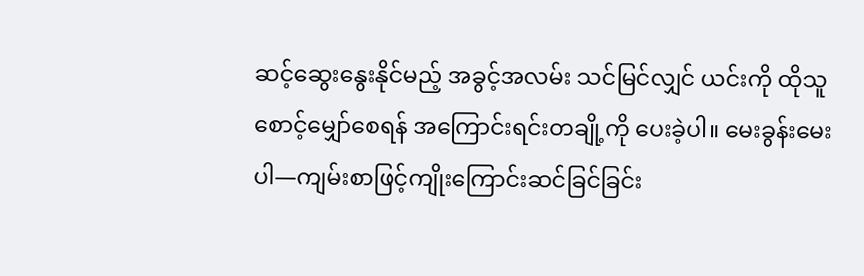ဆင့်ဆွေးနွေးနိုင်မည့် အခွင့်အလမ်း သင်မြင်လျှင် ယင်းကို ထိုသူစောင့်မျှော်စေရန် အကြောင်းရင်းတချို့ကို ပေးခဲ့ပါ။ မေးခွန်းမေးပါ—ကျမ်းစာဖြင့်ကျိုးကြောင်းဆင်ခြင်ခြင်း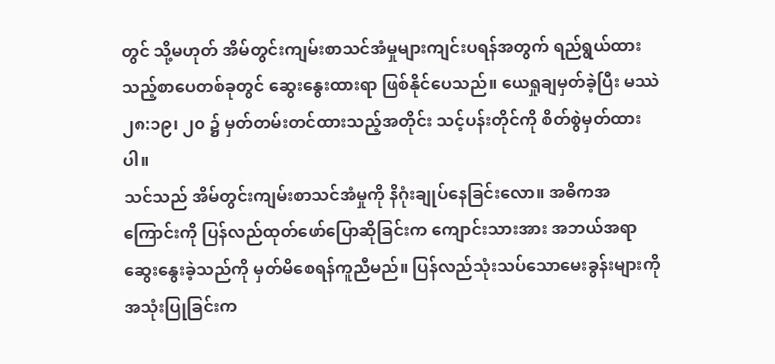တွင် သို့မဟုတ် အိမ်တွင်းကျမ်းစာသင်အံမှုများကျင်းပရန်အတွက် ရည်ရွယ်ထားသည့်စာပေတစ်ခုတွင် ဆွေးနွေးထားရာ ဖြစ်နိုင်ပေသည်။ ယေရှုချမှတ်ခဲ့ပြီး မဿဲ ၂၈:၁၉၊ ၂၀ ၌ မှတ်တမ်းတင်ထားသည့်အတိုင်း သင့်ပန်းတိုင်ကို စိတ်စွဲမှတ်ထားပါ။
သင်သည် အိမ်တွင်းကျမ်းစာသင်အံမှုကို နိဂုံးချုပ်နေခြင်းလော။ အဓိကအကြောင်းကို ပြန်လည်ထုတ်ဖော်ပြောဆိုခြင်းက ကျောင်းသားအား အဘယ်အရာဆွေးနွေးခဲ့သည်ကို မှတ်မိစေရန်ကူညီမည်။ ပြန်လည်သုံးသပ်သောမေးခွန်းများကို အသုံးပြုခြင်းက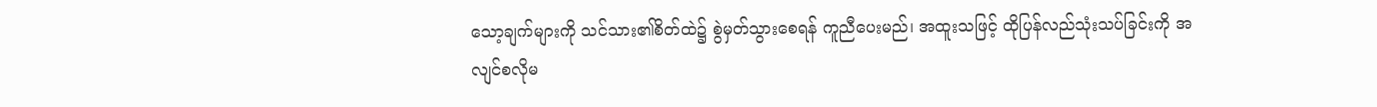သော့ချက်များကို သင်သား၏စိတ်ထဲ၌ စွဲမှတ်သွားစေရန် ကူညီပေးမည်၊ အထူးသဖြင့် ထိုပြန်လည်သုံးသပ်ခြင်းကို အလျင်စလိုမ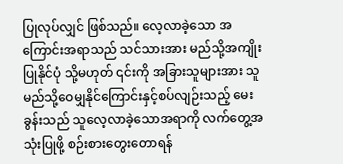ပြုလုပ်လျှင် ဖြစ်သည်။ လေ့လာခဲ့သော အကြောင်းအရာသည် သင်သားအား မည်သို့အကျိုးပြုနိုင်ပုံ သို့မဟုတ် ၎င်းကို အခြားသူများအား သူမည်သို့ဝေမျှနိုင်ကြောင်းနှင့်စပ်လျဉ်းသည့် မေးခွန်းသည် သူလေ့လာခဲ့သောအရာကို လက်တွေ့အသုံးပြုဖို့ စဉ်းစားတွေးတောရန်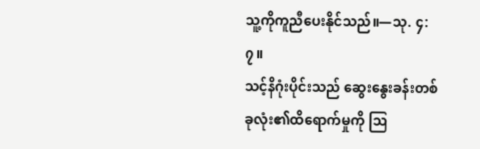သူ့ကိုကူညီပေးနိုင်သည်။—သု. ၄:၇။
သင့်နိဂုံးပိုင်းသည် ဆွေးနွေးခန်းတစ်ခုလုံး၏ထိရောက်မှုကို ဩ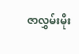ဇာလွှမ်းမိုး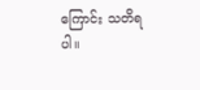ကြောင်း သတိရပါ။